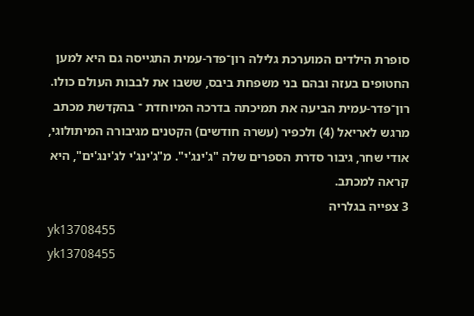סופרת הילדים המוערכת גלילה רון־פדר-עמית התגייסה גם היא למען החטופים בעזה ובהם בני משפחת ביבס, ששבו את לבבות העולם כולו. רון־פדר-עמית הביעה את תמיכתה בדרכה המיוחדת ־ בהקדשת מכתב מרגש לאריאל (4) ולכפיר (עשרה חודשים) הקטנים מגיבורה המיתולוגי, אודי שחר, גיבור סדרת הספרים שלה "ג'ינג'י". מ"ג'ינג'י לג'ינג'ים", היא קראה למכתב.
3 צפייה בגלריה
yk13708455
yk13708455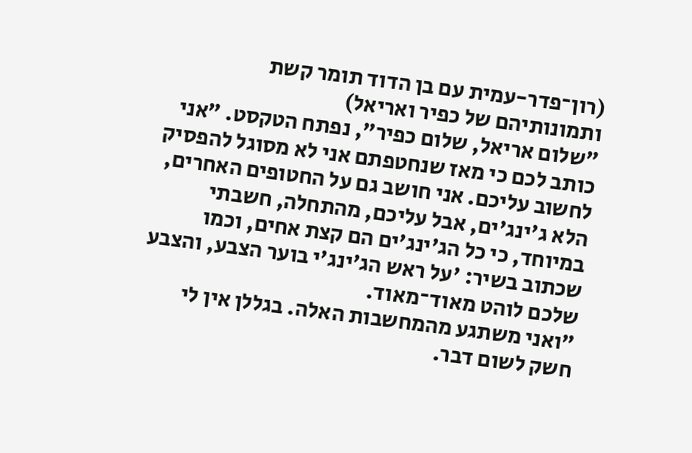(רון־פדר-עמית עם בן הדוד תומר קשת ותמונותיהם של כפיר ואריאל)
"שלום אריאל, שלום כפיר", נפתח הטקסט. "אני כותב לכם כי מאז שנחטפתם אני לא מסוגל להפסיק לחשוב עליכם. אני חושב גם על החטופים האחרים, הלא ג'ינג'ים, אבל עליכם, מהתחלה, חשבתי במיוחד, כי כל הג'ינג'ים הם קצת אחים, וכמו שכתוב בשיר: 'על ראש הג'ינג'י בוער הצבע, והצבע שלכם לוהט מאוד־מאוד.
"ואני משתגע מהמחשבות האלה. בגללן אין לי חשק לשום דבר.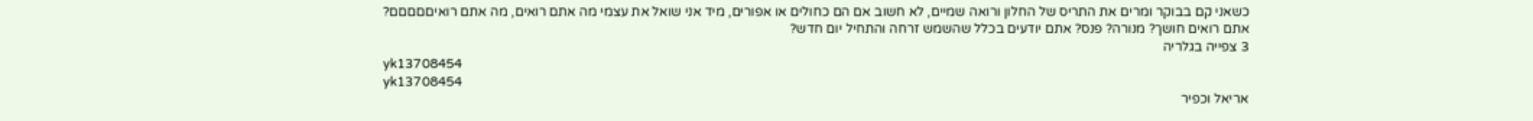כשאני קם בבוקר ומרים את התריס של החלון ורואה שמיים, לא חשוב אם הם כחולים או אפורים, מיד אני שואל את עצמי מה אתם רואים, מה אתם רואיםםםםם? אתם רואים חושך? מנורה? פנס? אתם יודעים בכלל שהשמש זרחה והתחיל יום חדש?
3 צפייה בגלריה
yk13708454
yk13708454
אריאל וכפיר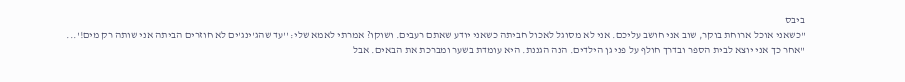ביבס
"כשאני אוכל ארוחת בוקר, שוב אני חושב עליכם. אני לא מסוגל לאכול חביתה כשאני יודע שאתם רעבים. ושוקו? אמרתי לאמא שלי: ''עד שהג'ינג'ים לא חוזרים הביתה אני שותה רק מים!'...
"אחר כך אני יוצא לבית הספר ובדרך חולף על פני גן הילדים. הנה הגננת. היא עומדת בשער ומברכת את הבאים. אבל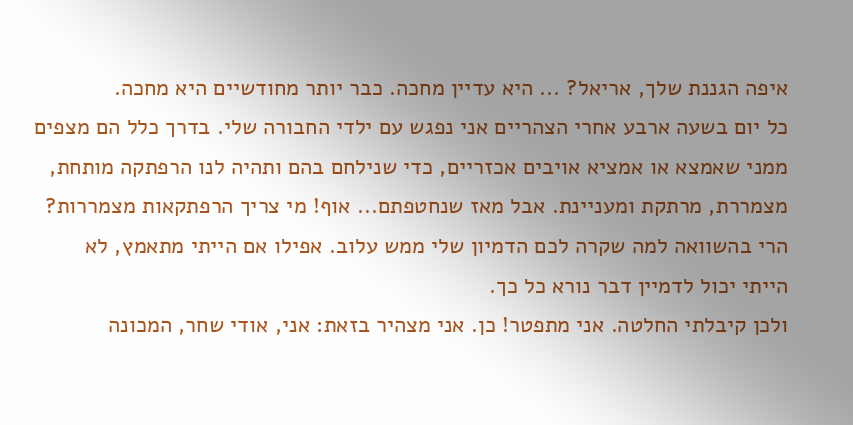איפה הגננת שלך, אריאל? ... היא עדיין מחכה. כבר יותר מחודשיים היא מחכה.
כל יום בשעה ארבע אחרי הצהריים אני נפגש עם ילדי החבורה שלי. בדרך כלל הם מצפים ממני שאמצא או אמציא אויבים אכזריים, כדי שנילחם בהם ותהיה לנו הרפתקה מותחת, מצמררת, מרתקת ומעניינת. אבל מאז שנחטפתם... אוף! מי צריך הרפתקאות מצמררות? הרי בהשוואה למה שקרה לכם הדמיון שלי ממש עלוב. אפילו אם הייתי מתאמץ, לא הייתי יכול לדמיין דבר נורא כל כך.
ולכן קיבלתי החלטה. אני מתפטר! כן. אני מצהיר בזאת: אני, אודי שחר, המכונה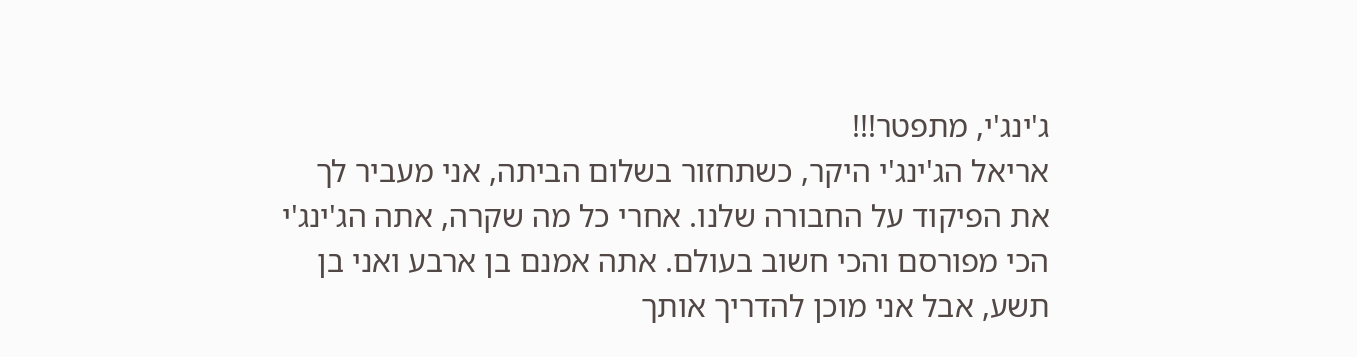ג'ינג'י, מתפטר!!!
אריאל הג'ינג'י היקר, כשתחזור בשלום הביתה, אני מעביר לך את הפיקוד על החבורה שלנו. אחרי כל מה שקרה, אתה הג'ינג'י הכי מפורסם והכי חשוב בעולם. אתה אמנם בן ארבע ואני בן תשע, אבל אני מוכן להדריך אותך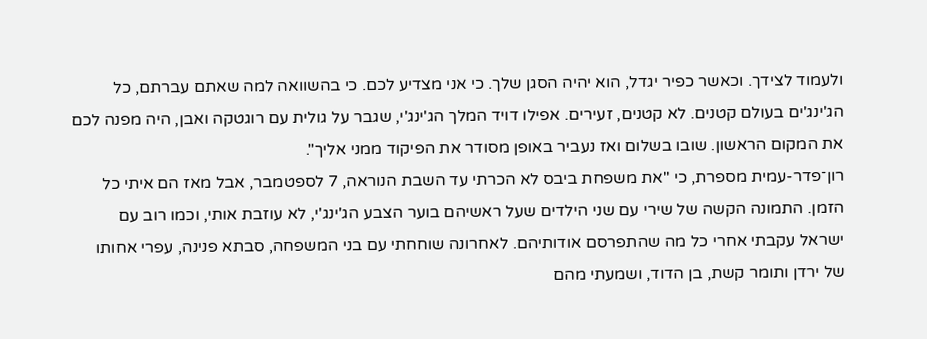ולעמוד לצידך. וכאשר כפיר יגדל, הוא יהיה הסגן שלך. כי אני מצדיע לכם. כי בהשוואה למה שאתם עברתם, כל הג'ינג'ים בעולם קטנים. לא קטנים, זעירים. אפילו דויד המלך הג'ינג'י, שגבר על גולית עם רוגטקה ואבן, היה מפנה לכם את המקום הראשון. שובו בשלום ואז נעביר באופן מסודר את הפיקוד ממני אליך".
רון־פדר-עמית מספרת, כי "את משפחת ביבס לא הכרתי עד השבת הנוראה, 7 לספטמבר, אבל מאז הם איתי כל הזמן. התמונה הקשה של שירי עם שני הילדים שעל ראשיהם בוער הצבע הג'ינג'י, לא עוזבת אותי, וכמו רוב עם ישראל עקבתי אחרי כל מה שהתפרסם אודותיהם. לאחרונה שוחחתי עם בני המשפחה, סבתא פנינה, עפרי אחותו של ירדן ותומר קשת, בן הדוד, ושמעתי מהם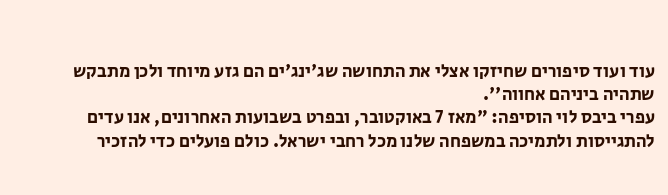עוד ועוד סיפורים שחיזקו אצלי את התחושה שג'ינג'ים הם גזע מיוחד ולכן מתבקש שתהיה ביניהם אחווה''.
עפרי ביבס לוי הוסיפה: "מאז 7 באוקטובר, ובפרט בשבועות האחרונים, אנו עדים להתגייסות ולתמיכה במשפחה שלנו מכל רחבי ישראל. כולם פועלים כדי להזכיר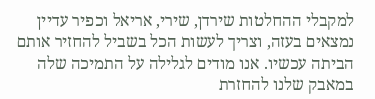למקבלי ההחלטות שירדן, שירי, אריאל וכפיר עדיין נמצאים בעזה, וצריך לעשות הכל בשביל להחזיר אותם הביתה עכשיו. אנו מודים לגלילה על התמיכה שלה במאבק שלנו להחזרת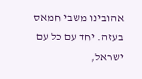אהובינו משבי חמאס בעזה. יחד עם כל עם ישראל,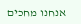אנחנו מחכים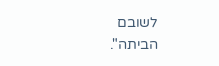לשובם הביתה".